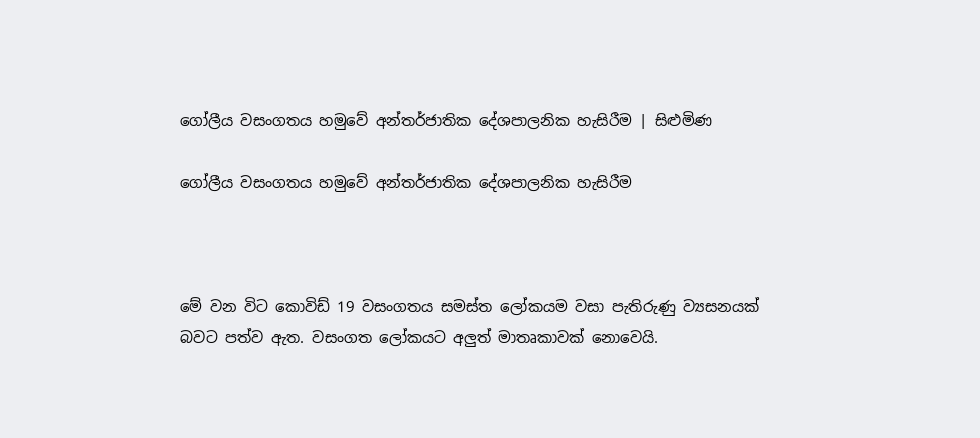ගෝලීය වසංගතය හමුවේ අන්තර්ජාතික දේශපාලනික හැසිරීම | සිළුමිණ

ගෝලීය වසංගතය හමුවේ අන්තර්ජාතික දේශපාලනික හැසිරීම



මේ වන විට කොවිඩ් 19 වසංගතය සමස්ත ලෝකයම වසා පැතිරුණු ව්‍යසනයක් බවට පත්ව ඇත. වසංගත ලෝකයට අලුත් මාතෘකාවක් නොවෙයි.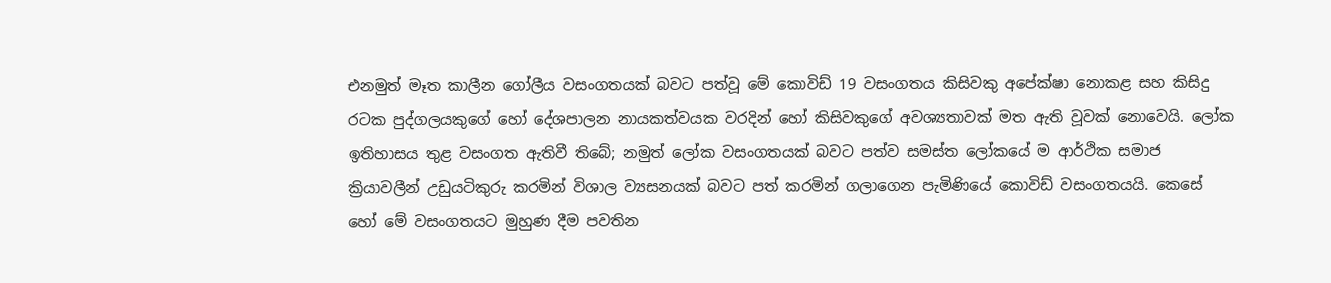එනමුත් මෑත කාලීන ගෝලීය වසංගතයක් බවට පත්වූ මේ කොවිඩ් 19 වසංගතය කිසිවකු අපේක්ෂා නොකළ සහ කිසිදු රටක පුද්ගලයකුගේ හෝ දේශපාලන නායකත්වයක වරදින් හෝ කිසිවකුගේ අවශ්‍යතාවක් මත ඇති වූවක් නොවෙයි. ලෝක ඉතිහාසය තුළ වසංගත ඇතිවී තිබේ; නමුත් ලෝක වසංගතයක් බවට පත්ව සමස්ත ලෝකයේ ම ආර්ථික සමාජ ක්‍රියාවලීන් උඩුයටිකුරු කරමින් විශාල ව්‍යසනයක් බවට පත් කරමින් ගලාගෙන පැමිණියේ කොවිඩ් වසංගතයයි. කෙසේ හෝ මේ වසංගතයට මුහුණ දීම පවතින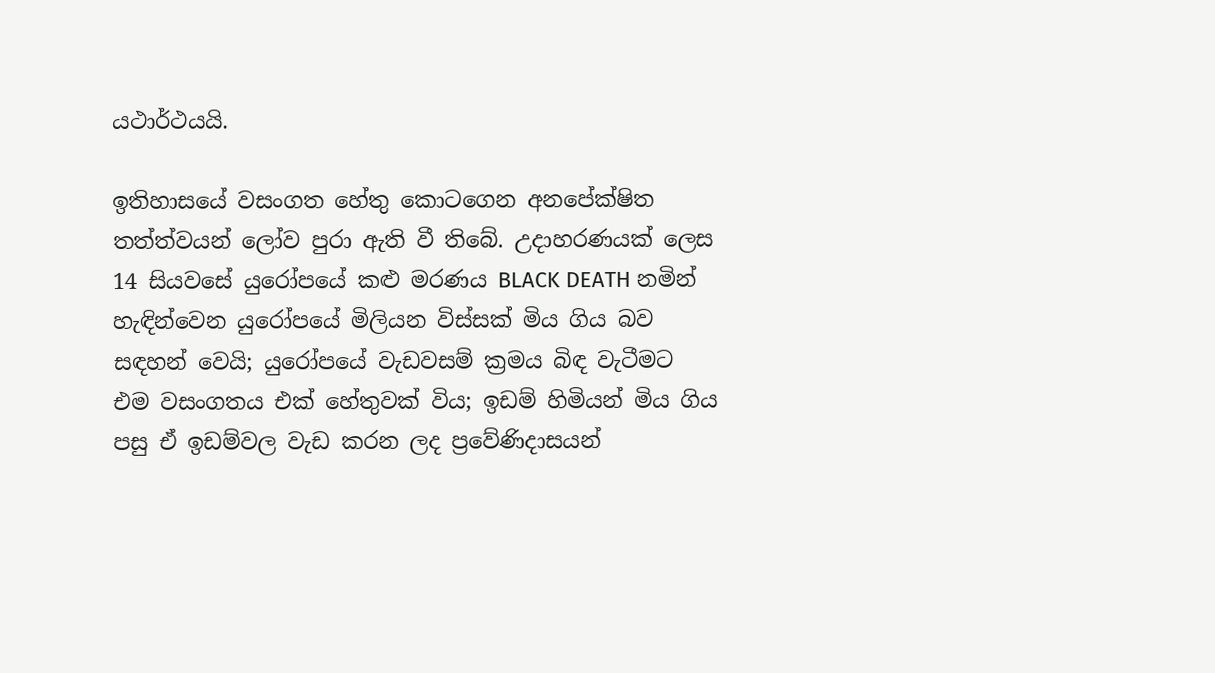යථාර්ථයයි.

ඉතිහාසයේ වසංගත හේතු කොටගෙන අනපේක්ෂිත තත්ත්වයන් ලෝව පුරා ඇති වී තිබේ. උදාහරණයක් ලෙස 14 සියවසේ යුරෝපයේ කළු මරණය BLACK DEATH නමින් හැඳින්වෙන යුරෝපයේ මිලියන විස්සක් මිය ගිය බව සඳහන් වෙයි; යුරෝපයේ වැඩවසම් ක්‍රමය බිඳ වැටීමට එම වසංගතය එක් හේතුවක් විය; ඉඩම් හිමියන් මිය ගිය පසු ඒ ඉඩම්වල වැඩ කරන ලද ප්‍රවේණිදාසයන්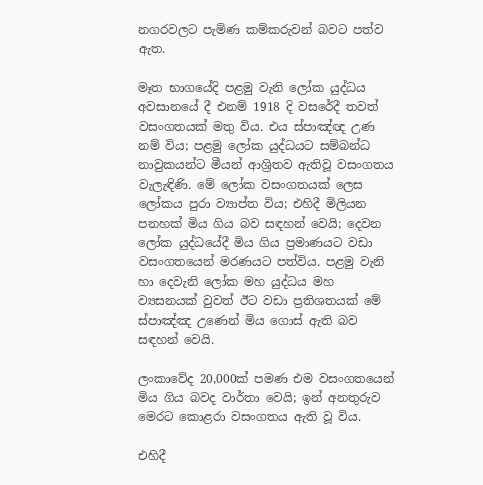නගරවලට පැමිණ කම්කරුවන් බවට පත්ව ඇත.

මෑත භාගයේදි පළමු වැනි ලෝක යුද්ධය අවසානයේ දී එනම් 1918 දි වසරේදී තවත් වසංගතයක් මතු විය. එය ස්පාඤ්ඥ උණ නම් විය; පළමු ලෝක යුද්ධයට සම්බන්ධ නාවුකයන්ට මීයන් ආශ්‍රිතව ඇතිවූ වසංගතය වැලැඳිණි. මේ ලෝක වසංගතයක් ලෙස ලෝකය පුරා ව්‍යාප්ත විය; එහිදී මිලියන පනහක් මිය ගිය බව සඳහන් වෙයි; දෙවන ලෝක යුද්ධයේදී මිය ගිය ප්‍රමාණයට වඩා වසංගතයෙන් මරණයට පත්විය. පළමු වැනි හා දෙවැනි ලෝක මහ යුද්ධය මහ ව්‍යසනයක් වුවත් ඊට වඩා ප්‍රතිශතයක් මේ ස්පාඤ්ඤ උණෙන් මිය ගොස් ඇති බව සඳහන් වෙයි.

ලංකාවේද 20,000ක් පමණ එම වසංගතයෙන් මිය ගිය බවද වාර්තා වෙයි; ඉන් අනතුරුව මෙරට කොළරා වසංගතය ඇති වූ විය.

එහිදී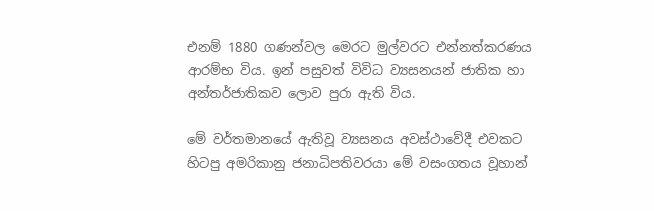එනම් 1880 ගණන්වල මෙරට මුල්වරට එන්නත්කරණය ආරම්භ විය. ඉන් පසුවත් විවිධ ව්‍යසනයන් ජාතික හා අන්තර්ජාතිකව ලොව පුරා ඇති විය.

මේ වර්තමානයේ ඇතිවූ ව්‍යසනය අවස්ථාවේදී එවකට හිටපු අමරිකානු ජනාධිපතිවරයා මේ වසංගතය වූහාන්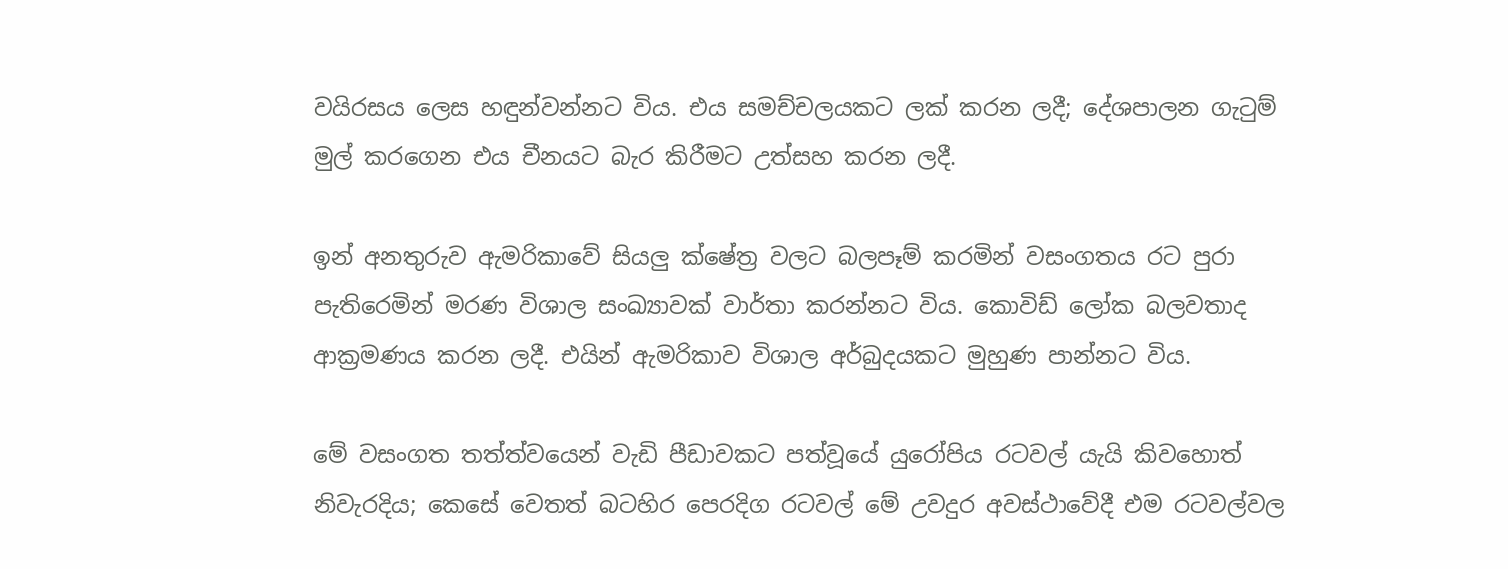වයිරසය ලෙස හඳුන්වන්නට විය. එය සමච්චලයකට ලක් කරන ලදී; දේශපාලන ගැටුම් මුල් කරගෙන එය චීනයට බැර කිරීමට උත්සහ කරන ලදී.

ඉන් අනතුරුව ඇමරිකාවේ සියලු ක්ෂේත්‍ර වලට බලපෑම් කරමින් වසංගතය රට පුරා පැතිරෙමින් මරණ විශාල සංඛ්‍යාවක් වාර්තා කරන්නට විය. කොවිඩ් ලෝක බලවතාද ආක්‍රමණය කරන ලදී. එයින් ඇමරිකාව විශාල අර්බුදයකට මුහුණ පාන්නට විය.

මේ වසංගත තත්ත්වයෙන් වැඩි පීඩාවකට පත්වූයේ යුරෝපිය රටවල් යැයි කිවහොත් නිවැරදිය; කෙසේ වෙතත් බටහිර පෙරදිග රටවල් මේ උවදුර අවස්ථාවේදී එම රටවල්වල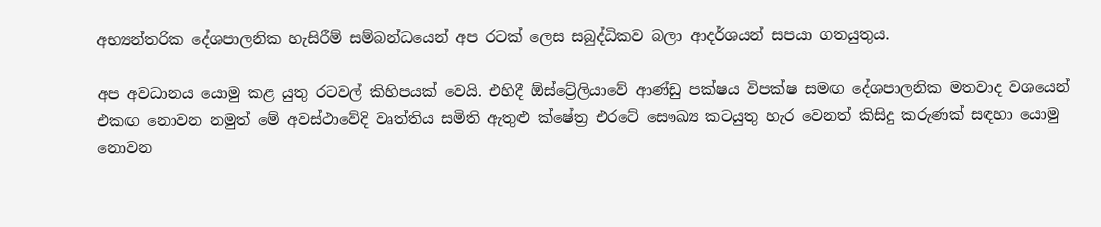අභ්‍යන්තරික දේශපාලනික හැසිරීම් සම්බන්ධයෙන් අප රටක් ලෙස සබුද්ධිකව බලා ආදර්ශයන් සපයා ගතයුතුය.

අප අවධානය යොමු කළ යුතු රටවල් කිහිපයක් වෙයි. එහිදී ඕස්ට්‍රේලියාවේ ආණ්ඩු පක්ෂය විපක්ෂ සමඟ දේශපාලනික මතවාද වශයෙන් එකඟ නොවන නමුත් මේ අවස්ථාවේදි වෘත්තිය සමිති ඇතුළු ක්ෂේත්‍ර එරටේ සෞඛ්‍ය කටයුතු හැර වෙනත් කිසිදු කරුණක් සඳහා යොමු නොවන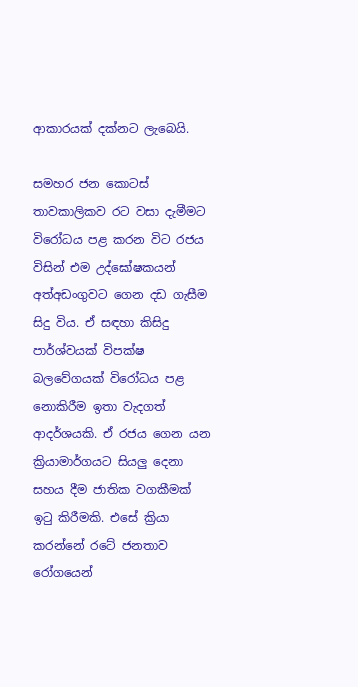ආකාරයක් දක්නට ලැබෙයි.

සමහර ජන කොටස් තාවකාලිකව රට වසා දැමීමට විරෝධය පළ කරන විට රජය විසින් එම උද්ඝෝෂකයන් අත්අඩංගුවට ගෙන දඩ ගැසීම සිදු විය. ඒ සඳහා කිසිදු පාර්ශ්වයක් විපක්ෂ බලවේගයක් විරෝධය පළ නොකිරීම ඉතා වැදගත් ආදර්ශයකි. ඒ රජය ගෙන යන ක්‍රියාමාර්ගයට සියලු දෙනා සහය දීම ජාතික වගකීමක් ඉටු කිරීමකි. එසේ ක්‍රියා කරන්නේ රටේ ජනතාව රෝගයෙන්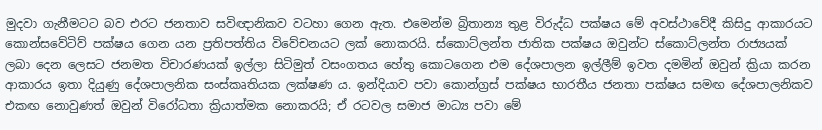මුදවා ගැනීමටට බව එරට ජනතාව සවිඥානිකව වටහා ගෙන ඇත. එමෙන්ම බ්‍රිතාන්‍ය තුළ විරුද්ධ පක්ෂය මේ අවස්ථාවේදී කිසිදු ආකාරයට කොන්සවේටිව් පක්ෂය ගෙන යන ප්‍රතිපත්තිය විවේචනයට ලක් නොකරයි. ස්කොට්ලන්ත ජාතික පක්ෂය ඔවුන්ට ස්කොට්ලන්ත රාජ්‍යයක් ලබා දෙන ලෙසට ජනමත විචාරණයක් ඉල්ලා සිටිමුත් වසංගතය හේතු කොටගෙන එම දේශපාලන ඉල්ලීම් ඉවත දමමින් ඔවුන් ක්‍රියා කරන ආකාරය ඉතා දියුණු දේශපාලනික සංස්කෘතියක ලක්ෂණ ය. ඉන්දියාව පවා කොන්ග්‍රස් පක්ෂය භාරතීය ජනතා පක්ෂය සමඟ දේශපාලනිකව එකඟ නොවුණත් ඔවුන් විරෝධතා ක්‍රියාත්මක නොකරයි; ඒ රටවල සමාජ මාධ්‍ය පවා මේ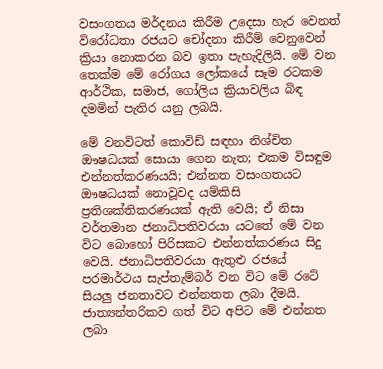වසංගතය මර්දනය කිරීම උදෙසා හැර වෙනත් විරෝධතා රජයට චෝදනා කිරීම් වෙනුවෙන් ක්‍රියා නොකරන බව ඉතා පැහැදිලියි. මේ වන තෙක්ම මේ රෝගය ලෝකයේ සෑම රටකම ආර්ථික, සමාජ, ගෝලිය ක්‍රියාවලිය බිඳ දමමින් පැතිර යනු ලබයි.

මේ වනවිටත් කොවිඩ් සඳහා නිශ්චිත ඖෂධයක් සොයා ගෙන නැත; එකම විසඳුම එන්නත්කරණයයි; එන්නත වසංගතයට ඖෂධයක් නොවූවද යම්කිසි ප්‍රතිශක්තිකරණයක් ඇති වෙයි; ඒ නිසා වර්තමාන ජනාධිපතිවරයා යටතේ මේ වන විට බොහෝ පිරිසකට එන්නත්කරණය සිදු වෙයි. ජනාධිපතිවරයා ඇතුළු රජයේ පරමාර්ථය සැප්තැම්බර් වන විට මේ රටේ සියලු ජනතාවට එන්නතත ලබා දීමයි. ජාත්‍යන්තරිකව ගත් විට අපිට මේ එන්නත ලබා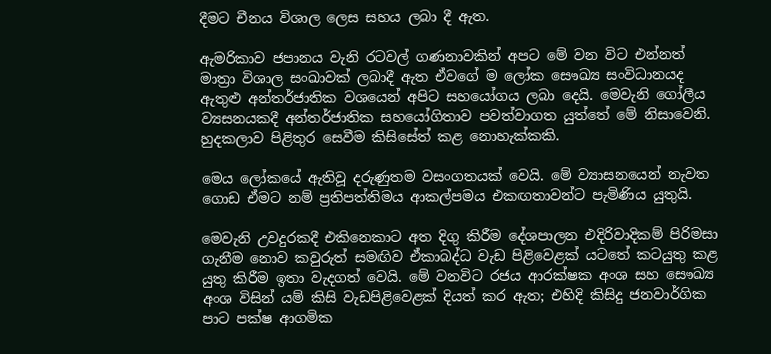දීමට චීනය විශාල ලෙස සහය ලබා දී ඇත.

ඇමරිකාව ජපානය වැනි රටවල් ගණනාවකින් අපට මේ වන විට එන්නත් මාත්‍රා විශාල සංඛාවක් ලබාදී ඇත ඒවගේ ම ලෝක සෞඛ්‍ය සංවිධානයද ඇතුළු අන්තර්ජාතික වශයෙන් අපිට සහයෝගය ලබා දෙයි. මෙවැනි ගෝලීය ව්‍යසනයකදී අන්තර්ජාතික සහයෝගිතාව පවත්වාගත යුත්තේ මේ නිසාවෙනි. හුදකලාව පිළිතුර සෙවීම කිසිසේත් කළ නොහැක්කකි.

මෙය ලෝකයේ ඇතිවූ දරුණුතම වසංගතයක් වෙයි. මේ ව්‍යාසනයෙන් නැවත ගොඩ ඒමට නම් ප්‍රතිපත්තිමය ආකල්පමය එකඟතාවන්ට පැමිණිය යුතුයි.

මෙවැනි උවදුරකදී එකිනෙකාට අත දිගු කිරීම දේශපාලන එදිරිවාදිකම් පිරිමසා ගැනීම නොව කවුරුත් සමඟිව ඒකාබද්ධ වැඩ පිළිවෙළක් යටතේ කටයුතු කළ යුතු කිරීම ඉතා වැදගත් වෙයි. මේ වනවිට රජය ආරක්ෂක අංශ සහ සෞඛ්‍ය අංශ විසින් යම් කිසි වැඩපිළිවෙළක් දියත් කර ඇත; එහිදි කිසිදු ජනවාර්ගික පාට පක්ෂ ආගමික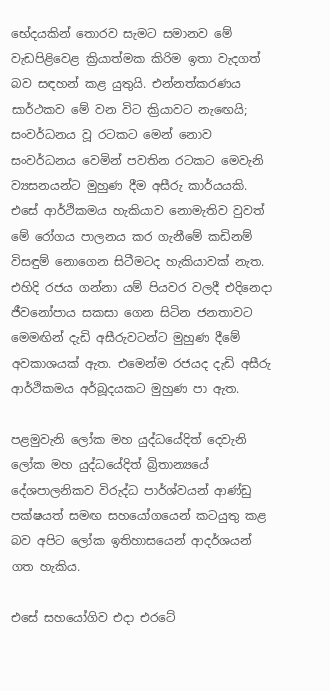භේදයකින් තොරව සැමට සමානව මේ වැඩපිළිවෙළ ක්‍රියාත්මක කිරිම ඉතා වැදගත් බව සඳහන් කළ යුතුයි. එන්නත්කරණය සාර්ථකව මේ වන විට ක්‍රියාවට නැඟෙයි; සංවර්ධනය වූ රටකට මෙන් නොව සංවර්ධනය වෙමින් පවතින රටකට මෙවැනි ව්‍යසනයන්ට මුහුණ දීම අසීරු කාර්යයකි. එසේ ආර්ථිකමය හැකියාව නොමැතිව වුවත් මේ රෝගය පාලනය කර ගැනීමේ කඩිනම් විසඳුම් නොගෙන සිටීමටද හැකියාවක් නැත. එහිදි රජය ගන්නා යම් පියවර වලදී එදිනෙදා ජීවනෝපාය සකසා ගෙන සිටින ජනතාවට මෙමඟින් දැඩි අසීරුවටන්ට මුහුණ දීමේ අවකාශයක් ඇත. එමෙන්ම රජයද දැඩි අසීරු ආර්ථිකමය අර්බූදයකට මුහුණ පා ඇත.

පළමුවැනි ලෝක මහ යුද්ධයේදිත් දෙවැනි ලෝක මහ යුද්ධයේදිත් බ්‍රිතාන්‍යයේ දේශපාලනිකව විරුද්ධ පාර්ශ්වයන් ආණ්ඩු පක්ෂයත් සමඟ සහයෝගයෙන් කටයුතු කළ බව අපිට ලෝක ඉතිහාසයෙන් ආදර්ශයන් ගත හැකිය.

එසේ සහයෝගිව එදා එරටේ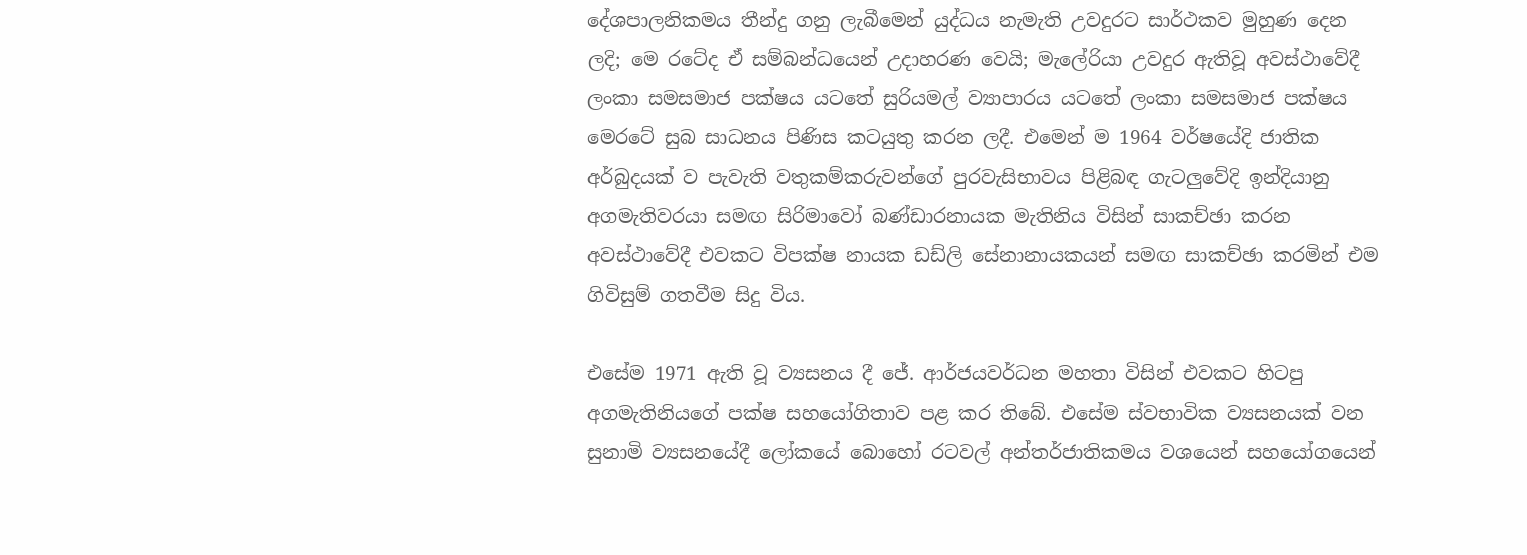දේශපාලනිකමය තීන්දු ගනු ලැබීමෙන් යුද්ධය නැමැති උවදුරට සාර්ථකව මුහුණ දෙන ලදි; මෙ රටේද ඒ සම්බන්ධයෙන් උදාහරණ වෙයි; මැලේරියා උවදුර ඇතිවූ අවස්ථාවේදී ලංකා සමසමාජ පක්ෂය යටතේ සුරි‍යමල් ව්‍යාපාරය යටතේ ලංකා සමසමාජ පක්ෂය මෙරටේ සුබ සාධනය පිණිස කටයුතු කරන ලදී. එමෙන් ම 1964 වර්ෂයේදි ජාතික අර්බුදයක් ව පැවැති වතුකම්කරුවන්ගේ පුරවැසිභාවය පිළිබඳ ගැටලුවේදි ඉන්දියානු අගමැතිවරයා සමඟ සිරිමාවෝ බණ්ඩාරනායක මැතිනිය විසින් සාකච්ඡා කරන අවස්ථාවේදී එවකට විපක්ෂ නායක ඩඩ්ලි සේනානායකයන් සමඟ සාකච්ඡා කරමින් එම ගිවිසුම් ගතවීම සිදු විය.

එසේම 1971 ඇති වූ ව්‍යසනය දී ජේ. ආර්ජයවර්ධන මහතා විසින් එවකට හිටපු අගමැතිනියගේ පක්ෂ සහයෝගිතාව පළ කර තිබේ. එසේම ස්වභාවික ව්‍යසනයක් වන සුනාමි ව්‍යසනයේදී ලෝකයේ බොහෝ රටවල් අන්තර්ජාතිකමය වශයෙන් සහයෝගයෙන්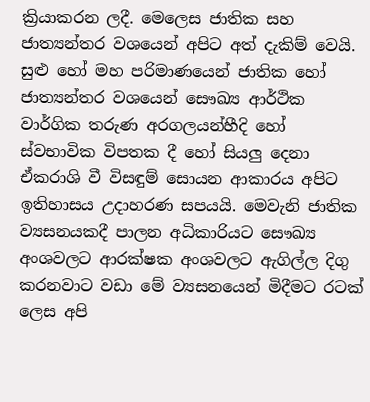ක්‍රියාකරන ලදී. මෙලෙස ජාතික සහ ජාත්‍යන්තර වශයෙන් අපිට අත් දැකිම් වෙයි. සුළු හෝ මහ පරිමාණයෙන් ජාතික හෝ ජාත්‍යන්තර වශයෙන් සෞඛ්‍ය ආර්ථික වාර්ගික තරුණ අරගලයන්හීදි හෝ ස්වභාවික විපතක දී හෝ සියලු දෙනා ඒකරාශි වී විසඳුම් සොයන ආකාරය අපිට ඉතිහාසය උදාහරණ සපයයි. මෙවැනි ජාතික ව්‍යසනයකදී පාලන අධිකාරියට සෞඛ්‍ය අංශවලට ආරක්ෂක අංශවලට ඇගිල්ල දිගු කරනවාට වඩා මේ ව්‍යසනයෙන් මිදීමට රටක් ලෙස අපි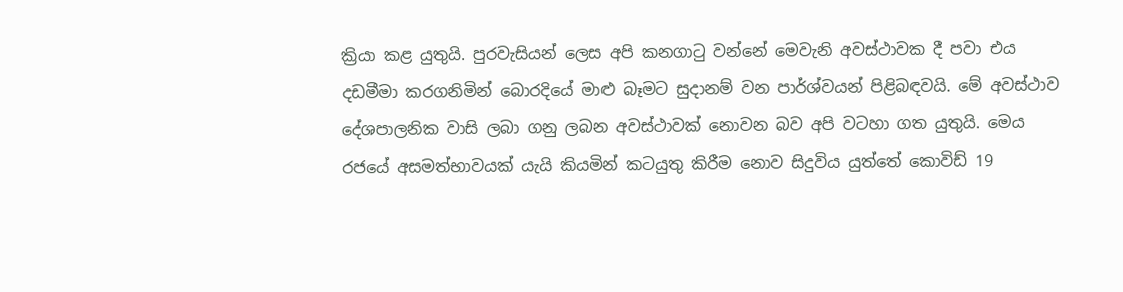ක්‍රියා කළ යුතුයි. පුරවැසියන් ලෙස අපි කනගාටු වන්නේ මෙවැනි අවස්ථාවක දී පවා එය දඩමීමා කරගනිමින් බොරදියේ මාළු බෑමට සුදානම් වන පාර්ශ්වයන් පිළිබඳවයි. මේ අවස්ථාව දේශපාලනික වාසි ලබා ගනු ලබන අවස්ථාවක් නොවන බව අපි වටහා ගත යුතුයි. මෙය රජයේ අසමත්භාවයක් යැයි කියමින් කටයුතු කිරීම නොව සිදුවිය යුත්තේ කොවිඩ් 19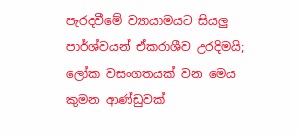පැරදවීමේ ව්‍යායාමයට සියලු පාර්ශ්වයන් ඒකරාශීව උරදිමයි; ලෝක වසංගතයක් වන මෙය කුමන ආණ්ඩුවක්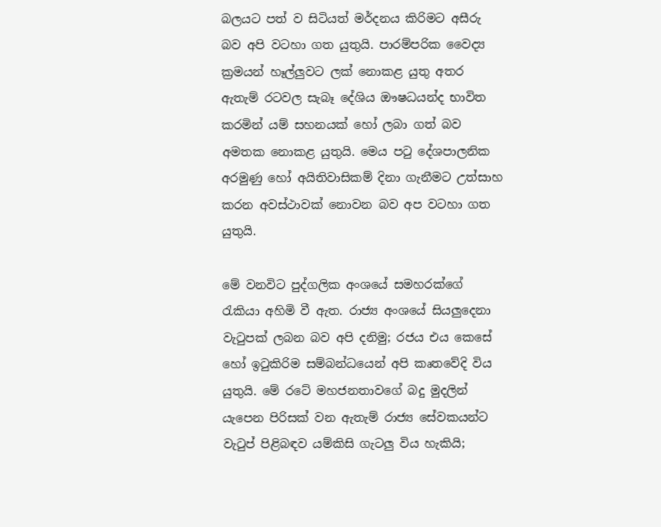බලයට පත් ව සිටියත් මර්දනය කිරිමට අසීරු බව අපි වටහා ගත යුතුයි. පාරම්පරික වෛද්‍ය ක්‍රමයන් හෑල්ලුවට ලක් නොකළ යුතු අතර ඇතැම් රටවල සැබෑ දේශිය ඖෂධයන්ද භාවිත කරමින් යම් සහනයක් හෝ ලබා ගත් බව අමතක නොකළ යුතුයි. මෙය පටු දේශපාලනික අරමුණු හෝ අයිතිවාසිකම් දිනා ගැනීමට උත්සාහ කරන අවස්ථාවක් නොවන බව අප වටහා ගත යුතුයි.

මේ වනවිට පුද්ගලික අංශයේ සමහරක්ගේ රැකියා අහිමි වී ඇත. රාජ්‍ය අංශයේ සියලුදෙනා වැටුපක් ලබන බව අපි දනිමු; රජය එය කෙසේ හෝ ඉටුකිරිම සම්බන්ධයෙන් අපි කෘතවේදි විය යුතුයි. මේ රටේ මහජනතාවගේ බදු මුදලින් යැපෙන පිරිසක් වන ඇතැම් රාජ්‍ය සේවකයන්ට වැටුප් පිළිබඳව යම්කිසි ගැටලු විය හැකියි;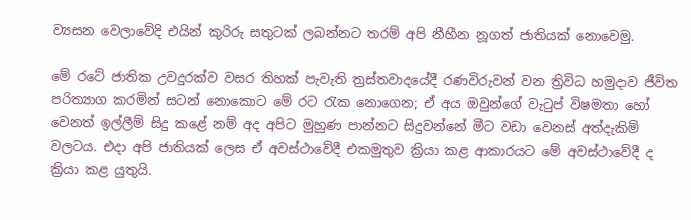ව්‍යසන වෙලාවේදි එයින් කුරිරු සතුටක් ලබන්නට තරම් අපි නීහීන නූගත් ජාතියක් නොවෙමු.

මේ රටේ ජාතික උවදුරක්ව වසර තිහක් පැවැති ත්‍රස්තවාදයේදී රණවිරුවන් වන ත්‍රිවිධ හමුදාව ජීවිත පරිත්‍යාග කරමින් සටන් නොකොට මේ රට රැක නොගෙන; ඒ අය ඔවුන්ගේ වැටුප් විෂමතා හෝ වෙනත් ඉල්ලීම් සිදු කළේ නම් අද අපිට මුහුණ පාන්නට සිදුවන්නේ මීට වඩා වෙනස් අත්දැකිම් වලටය‍. එදා අපි ජාතියක් ලෙස ඒ අවස්ථාවේදී එකමුතුව ක්‍රියා කළ ආකාරයට මේ අවස්ථාවේදී ද ක්‍රියා කළ යුතුයි.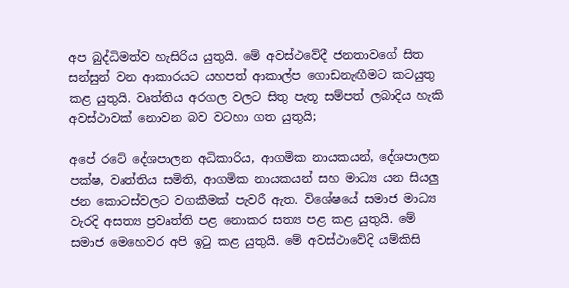අප බුද්ධිමත්ව හැසිරිය යුතුයි. මේ අවස්ථවේදී ජනතාවගේ සිත සන්සුන් වන ආකාරයට යහපත් ආකාල්ප ගොඩනැඟීමට කටයුතු කළ යුතුයි. වෘත්තිය අරගල වලට සිතු පැතූ සම්පත් ලබාදිය හැකි අවස්ථාවක් නොවන බව වටහා ගත යුතුයි;

අපේ රටේ දේශපාලන අධිකාරිය, ආගමික නායකයන්, දේශපාලන පක්ෂ, වෘත්තිය සමිති, ආගමික නායකයන් සහ මාධ්‍ය යන සියලු ජන කොටස්වලට වගකීමක් පැවරී ඇත. විශේෂයේ සමාජ මාධ්‍ය වැරදි අසත්‍ය ප්‍රවෘත්ති පළ නොකර සත්‍ය පළ කළ යුතුයි. මේ සමාජ මෙහෙවර අපි ඉටු කළ යුතුයි. මේ අවස්ථාවේදි යම්කිසි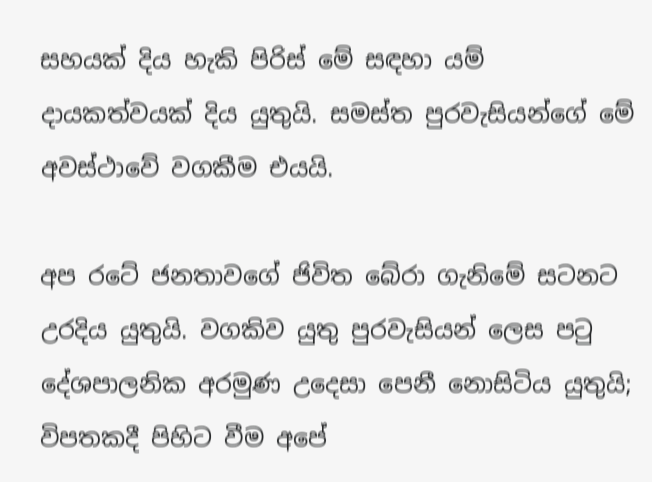සහයක් දිය හැකි පිරිස් මේ සඳහා යම් දායකත්වයක් දිය යුතුයි. සමස්ත පුරවැසියන්ගේ මේ අවස්ථාවේ වගකීම එයයි.

අප රටේ ජනතාවගේ ජිවිත බේරා ගැනිමේ සටනට උරදිය යුතුයි. වගකිව යුතු පුරවැසියන් ලෙස පටු දේශපාලනික අරමුණ උදෙසා පෙනී නොසිටිය යුතුයි; විපතකදී පිහිට වීම අපේ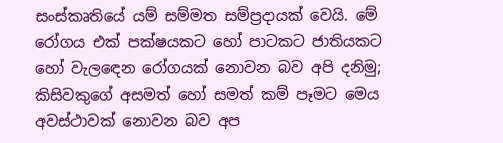සංස්කෘතියේ යම් සම්මත සම්ප්‍රදායක් වෙයි. මේ රෝගය එක් පක්ෂයකට හෝ පාටකට ජාතියකට හෝ වැලඳෙන රෝගයක් නොවන බව අපි දනිමු; කිසිවකුගේ අසමත් හෝ සමත් කම් පෑමට මෙය අවස්ථාවක් නොවන බව අප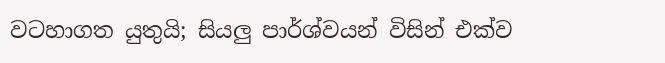වටහාගත යුතුයි; සියලු පාර්ශ්වයන් විසින් එක්ව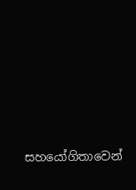සහයෝගිතාවෙන්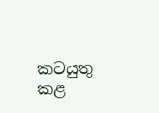කටයුතු කළ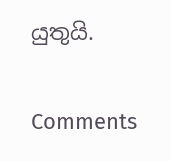යුතුයි.

Comments